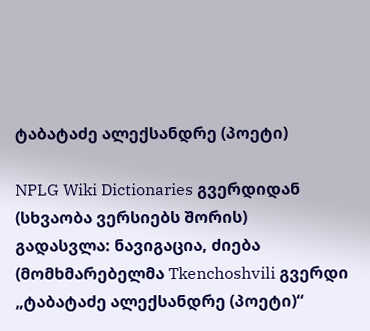ტაბატაძე ალექსანდრე (პოეტი)

NPLG Wiki Dictionaries გვერდიდან
(სხვაობა ვერსიებს შორის)
გადასვლა: ნავიგაცია, ძიება
(მომხმარებელმა Tkenchoshvili გვერდი „ტაბატაძე ალექსანდრე (პოეტი)“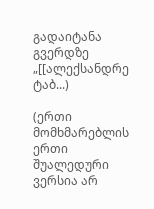გადაიტანა გვერდზე „[[ალექსანდრე ტაბ...)

(ერთი მომხმარებლის ერთი შუალედური ვერსია არ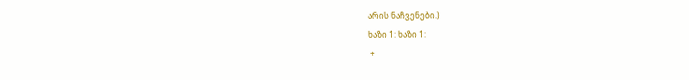არის ნაჩვენები.)
ხაზი 1: ხაზი 1:
 +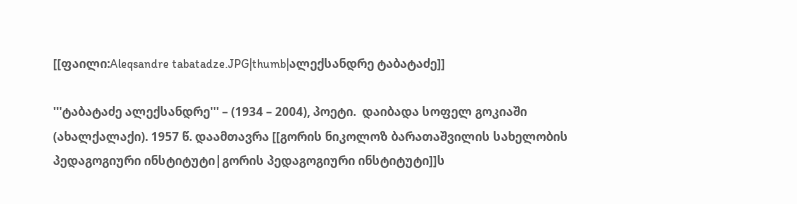[[ფაილი:Aleqsandre tabatadze.JPG|thumb|ალექსანდრე ტაბატაძე]]

'''ტაბატაძე ალექსანდრე''' – (1934 – 2004), პოეტი.  დაიბადა სოფელ გოკიაში (ახალქალაქი). 1957 წ. დაამთავრა [[გორის ნიკოლოზ ბარათაშვილის სახელობის პედაგოგიური ინსტიტუტი|გორის პედაგოგიური ინსტიტუტი]]ს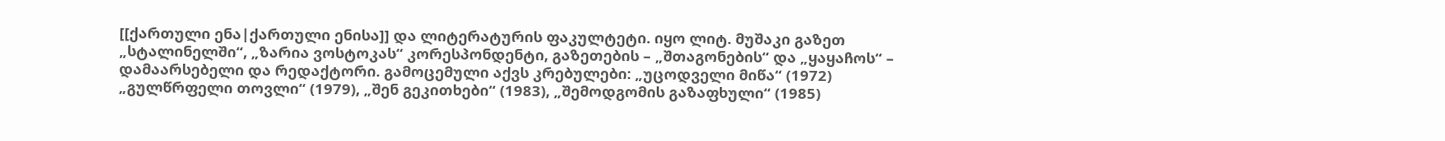[[ქართული ენა|ქართული ენისა]] და ლიტერატურის ფაკულტეტი. იყო ლიტ. მუშაკი გაზეთ „სტალინელში“, „ზარია ვოსტოკას“ კორესპონდენტი, გაზეთების – „შთაგონების“ და „ყაყაჩოს“ – დამაარსებელი და რედაქტორი. გამოცემული აქვს კრებულები: „უცოდველი მიწა“ (1972) „გულწრფელი თოვლი“ (1979), „შენ გეკითხები“ (1983), „შემოდგომის გაზაფხული“ (1985)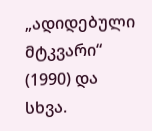„ადიდებული მტკვარი“ (1990) და სხვა.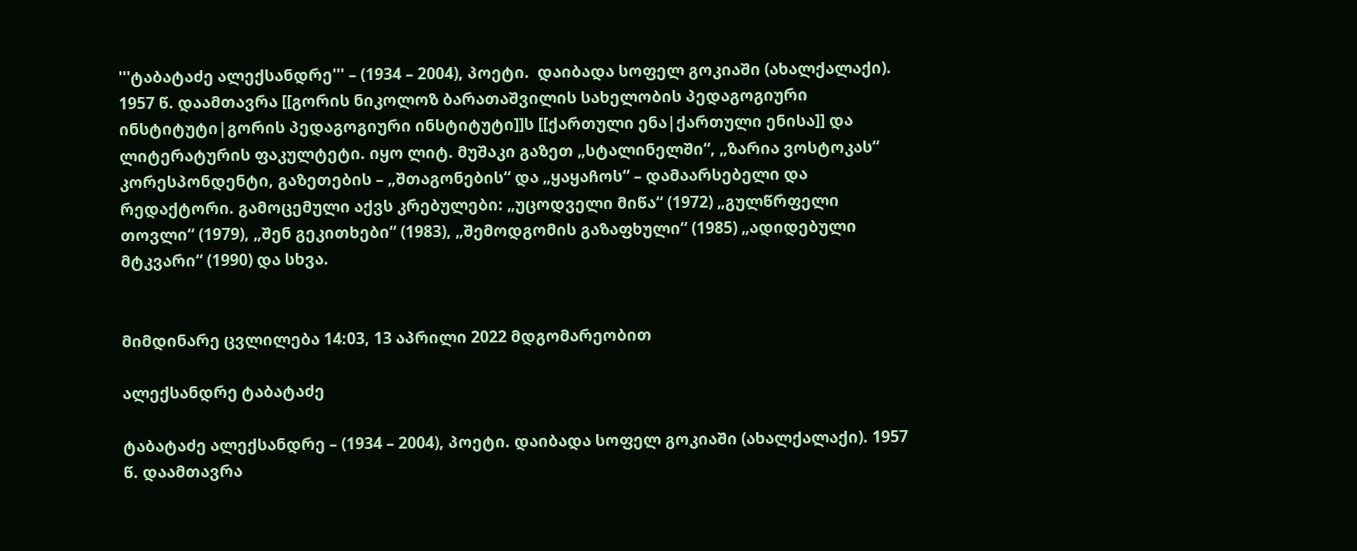'''ტაბატაძე ალექსანდრე''' – (1934 – 2004), პოეტი.  დაიბადა სოფელ გოკიაში (ახალქალაქი). 1957 წ. დაამთავრა [[გორის ნიკოლოზ ბარათაშვილის სახელობის პედაგოგიური ინსტიტუტი|გორის პედაგოგიური ინსტიტუტი]]ს [[ქართული ენა|ქართული ენისა]] და ლიტერატურის ფაკულტეტი. იყო ლიტ. მუშაკი გაზეთ „სტალინელში“, „ზარია ვოსტოკას“ კორესპონდენტი, გაზეთების – „შთაგონების“ და „ყაყაჩოს“ – დამაარსებელი და რედაქტორი. გამოცემული აქვს კრებულები: „უცოდველი მიწა“ (1972) „გულწრფელი თოვლი“ (1979), „შენ გეკითხები“ (1983), „შემოდგომის გაზაფხული“ (1985) „ადიდებული მტკვარი“ (1990) და სხვა.


მიმდინარე ცვლილება 14:03, 13 აპრილი 2022 მდგომარეობით

ალექსანდრე ტაბატაძე

ტაბატაძე ალექსანდრე – (1934 – 2004), პოეტი. დაიბადა სოფელ გოკიაში (ახალქალაქი). 1957 წ. დაამთავრა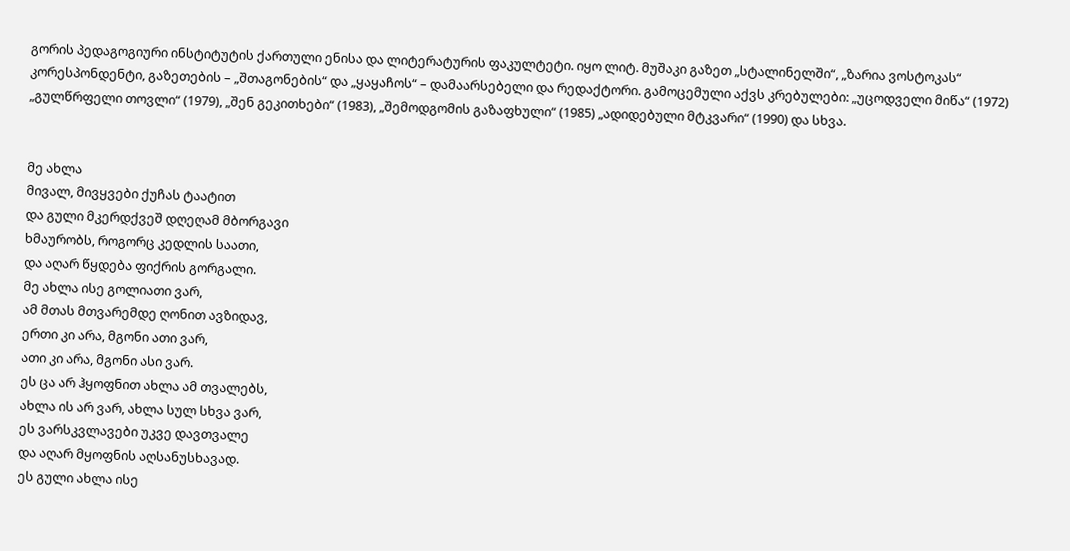გორის პედაგოგიური ინსტიტუტის ქართული ენისა და ლიტერატურის ფაკულტეტი. იყო ლიტ. მუშაკი გაზეთ „სტალინელში“, „ზარია ვოსტოკას“ კორესპონდენტი, გაზეთების – „შთაგონების“ და „ყაყაჩოს“ – დამაარსებელი და რედაქტორი. გამოცემული აქვს კრებულები: „უცოდველი მიწა“ (1972) „გულწრფელი თოვლი“ (1979), „შენ გეკითხები“ (1983), „შემოდგომის გაზაფხული“ (1985) „ადიდებული მტკვარი“ (1990) და სხვა.


მე ახლა
მივალ, მივყვები ქუჩას ტაატით
და გული მკერდქვეშ დღეღამ მბორგავი
ხმაურობს, როგორც კედლის საათი,
და აღარ წყდება ფიქრის გორგალი.
მე ახლა ისე გოლიათი ვარ,
ამ მთას მთვარემდე ღონით ავზიდავ,
ერთი კი არა, მგონი ათი ვარ,
ათი კი არა, მგონი ასი ვარ.
ეს ცა არ ჰყოფნით ახლა ამ თვალებს,
ახლა ის არ ვარ, ახლა სულ სხვა ვარ,
ეს ვარსკვლავები უკვე დავთვალე
და აღარ მყოფნის აღსანუსხავად.
ეს გული ახლა ისე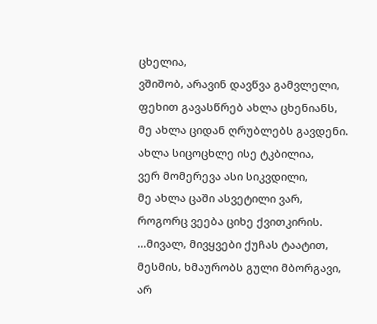ცხელია,
ვშიშობ, არავინ დავწვა გამვლელი,
ფეხით გავასწრებ ახლა ცხენიანს,
მე ახლა ციდან ღრუბლებს გავდენი.
ახლა სიცოცხლე ისე ტკბილია,
ვერ მომერევა ასი სიკვდილი,
მე ახლა ცაში ასვეტილი ვარ,
როგორც ვეება ციხე ქვითკირის.
...მივალ, მივყვები ქუჩას ტაატით,
მესმის, ხმაურობს გული მბორგავი,
არ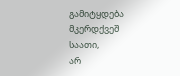გამიტყდება მკერდქვეშ საათი,
არ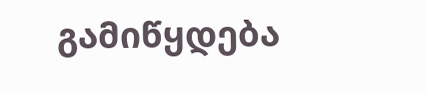გამიწყდება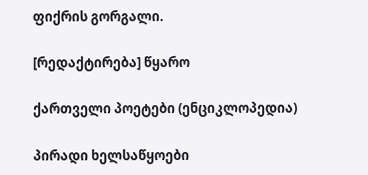ფიქრის გორგალი.

[რედაქტირება] წყარო

ქართველი პოეტები (ენციკლოპედია)

პირადი ხელსაწყოები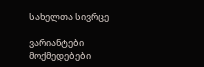სახელთა სივრცე

ვარიანტები
მოქმედებები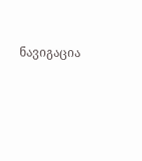ნავიგაცია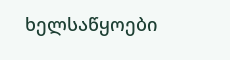ხელსაწყოები